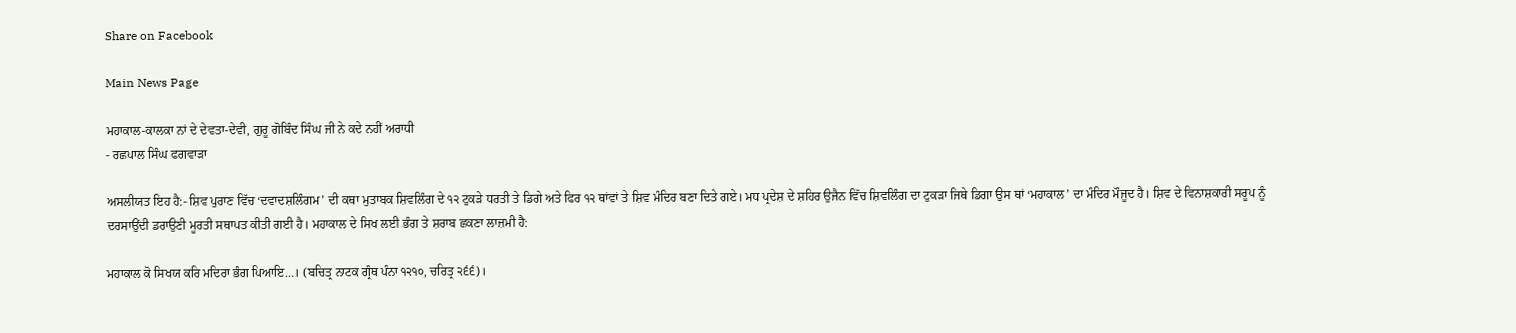Share on Facebook

Main News Page

ਮਹਾਕਾਲ-ਕਾਲਕਾ ਨਾਂ ਦੇ ਦੇਵਤਾ-ਦੇਵੀ, ਗੁਰੂ ਗੋਬਿੰਦ ਸਿੰਘ ਜੀ ਨੇ ਕਦੇ ਨਹੀਂ ਅਰਾਧੀ
- ਰਛਪਾਲ ਸਿੰਘ ਫਗਵਾੜਾ

ਅਸਲੀਯਤ ਇਹ ਹੈ:- ਸ਼ਿਵ ਪੁਰਾਣ ਵਿੱਚ ‘ਦਵਾਦਸ਼ਲਿੰਗਮ’ ਦੀ ਕਥਾ ਮੁਤਾਬਕ ਸ਼ਿਵਲਿੰਗ ਦੇ ੧੨ ਟੁਕੜੇ ਧਰਤੀ ਤੇ ਡਿਗੇ ਅਤੇ ਫਿਰ ੧੨ ਥਾਂਵਾਂ ਤੇ ਸ਼ਿਵ ਮੰਦਿਰ ਬਣਾ ਦਿਤੇ ਗਏ। ਮਧ ਪ੍ਰਦੇਸ਼ ਦੇ ਸ਼ਹਿਰ ਉਜੈਨ ਵਿੱਚ ਸ਼ਿਵਲਿੰਗ ਦਾ ਟੁਕੜਾ ਜਿਥੇ ਡਿਗਾ ਉਸ ਥਾਂ ‘ਮਹਾਕਾਲ’ ਦਾ ਮੰਦਿਰ ਮੌਜੂਦ ਹੈ। ਸ਼ਿਵ ਦੇ ਵਿਨਾਸ਼ਕਾਰੀ ਸਰੂਪ ਨੂੰ ਦਰਸਾਉਂਦੀ ਡਰਾਉਣੀ ਮੂਰਤੀ ਸਥਾਪਤ ਕੀਤੀ ਗਈ ਹੈ। ਮਹਾਕਾਲ ਦੇ ਸਿਖ ਲਈ ਭੰਗ ਤੇ ਸ਼ਰਾਬ ਛਕਣਾ ਲਾਜ਼ਮੀ ਹੈ:

ਮਹਾਕਾਲ ਕੋ ਸਿਖਯ ਕਰਿ ਮਦਿਰਾ ਭੰਗ ਪਿਆਇ…। (ਬਚਿਤ੍ਰ ਨਾਟਕ ਗ੍ਰੰਥ ਪੰਨਾ ੧੨੧੦, ਚਰਿਤ੍ਰ ੨੬੬)।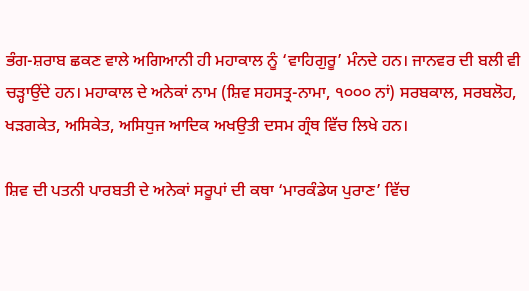ਭੰਗ-ਸ਼ਰਾਬ ਛਕਣ ਵਾਲੇ ਅਗਿਆਨੀ ਹੀ ਮਹਾਕਾਲ ਨੂੰ ‘ਵਾਹਿਗੁਰੂ’ ਮੰਨਦੇ ਹਨ। ਜਾਨਵਰ ਦੀ ਬਲੀ ਵੀ ਚੜ੍ਹਾਉਂਦੇ ਹਨ। ਮਹਾਕਾਲ ਦੇ ਅਨੇਕਾਂ ਨਾਮ (ਸ਼ਿਵ ਸਹਸਤ੍ਰ-ਨਾਮਾ, ੧੦੦੦ ਨਾਂ) ਸਰਬਕਾਲ, ਸਰਬਲੋਹ, ਖੜਗਕੇਤ, ਅਸਿਕੇਤ, ਅਸਿਧੁਜ ਆਦਿਕ ਅਖਉਤੀ ਦਸਮ ਗ੍ਰੰਥ ਵਿੱਚ ਲਿਖੇ ਹਨ।

ਸ਼ਿਵ ਦੀ ਪਤਨੀ ਪਾਰਬਤੀ ਦੇ ਅਨੇਕਾਂ ਸਰੂਪਾਂ ਦੀ ਕਥਾ ‘ਮਾਰਕੰਡੇਯ ਪੁਰਾਣ’ ਵਿੱਚ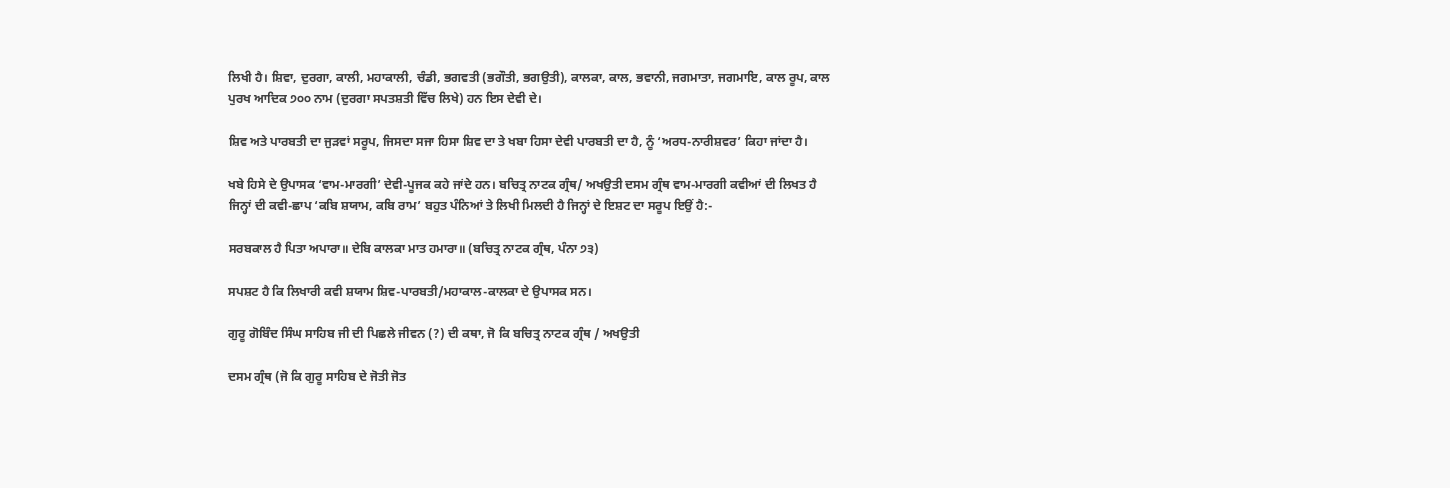ਲਿਖੀ ਹੈ। ਸ਼ਿਵਾ, ਦੁਰਗਾ, ਕਾਲੀ, ਮਹਾਕਾਲੀ, ਚੰਡੀ, ਭਗਵਤੀ (ਭਗੌਤੀ, ਭਗਉਤੀ), ਕਾਲਕਾ, ਕਾਲ, ਭਵਾਨੀ, ਜਗਮਾਤਾ, ਜਗਮਾਇ, ਕਾਲ ਰੂਪ, ਕਾਲ ਪੁਰਖ ਆਦਿਕ ੭੦੦ ਨਾਮ (ਦੁਰਗਾ ਸਪਤਸ਼ਤੀ ਵਿੱਚ ਲਿਖੇ) ਹਨ ਇਸ ਦੇਵੀ ਦੇ।

ਸ਼ਿਵ ਅਤੇ ਪਾਰਬਤੀ ਦਾ ਜੁੜਵਾਂ ਸਰੂਪ, ਜਿਸਦਾ ਸਜਾ ਹਿਸਾ ਸ਼ਿਵ ਦਾ ਤੇ ਖਬਾ ਹਿਸਾ ਦੇਵੀ ਪਾਰਬਤੀ ਦਾ ਹੈ, ਨੂੰ ‘ਅਰਧ-ਨਾਰੀਸ਼ਵਰ’ ਕਿਹਾ ਜਾਂਦਾ ਹੈ।

ਖਬੇ ਹਿਸੇ ਦੇ ਉਪਾਸਕ ‘ਵਾਮ-ਮਾਰਗੀ’ ਦੇਵੀ-ਪੂਜਕ ਕਹੇ ਜਾਂਦੇ ਹਨ। ਬਚਿਤ੍ਰ ਨਾਟਕ ਗ੍ਰੰਥ/ ਅਖਉਤੀ ਦਸਮ ਗ੍ਰੰਥ ਵਾਮ-ਮਾਰਗੀ ਕਵੀਆਂ ਦੀ ਲਿਖਤ ਹੈ ਜਿਨ੍ਹਾਂ ਦੀ ਕਵੀ-ਛਾਪ ‘ਕਬਿ ਸ਼ਯਾਮ, ਕਬਿ ਰਾਮ’ ਬਹੁਤ ਪੰਨਿਆਂ ਤੇ ਲਿਖੀ ਮਿਲਦੀ ਹੈ ਜਿਨ੍ਹਾਂ ਦੇ ਇਸ਼ਟ ਦਾ ਸਰੂਪ ਇਉਂ ਹੈ:-

ਸਰਬਕਾਲ ਹੈ ਪਿਤਾ ਅਪਾਰਾ॥ ਦੇਬਿ ਕਾਲਕਾ ਮਾਤ ਹਮਾਰਾ॥ (ਬਚਿਤ੍ਰ ਨਾਟਕ ਗ੍ਰੰਥ, ਪੰਨਾ ੭੩)

ਸਪਸ਼ਟ ਹੈ ਕਿ ਲਿਖਾਰੀ ਕਵੀ ਸ਼ਯਾਮ ਸ਼ਿਵ-ਪਾਰਬਤੀ/ਮਹਾਕਾਲ-ਕਾਲਕਾ ਦੇ ਉਪਾਸਕ ਸਨ।

ਗੁਰੂ ਗੋਬਿੰਦ ਸਿੰਘ ਸਾਹਿਬ ਜੀ ਦੀ ਪਿਛਲੇ ਜੀਵਨ (?) ਦੀ ਕਥਾ, ਜੋ ਕਿ ਬਚਿਤ੍ਰ ਨਾਟਕ ਗ੍ਰੰਥ / ਅਖਉਤੀ

ਦਸਮ ਗ੍ਰੰਥ (ਜੋ ਕਿ ਗੁਰੂ ਸਾਹਿਬ ਦੇ ਜੋਤੀ ਜੋਤ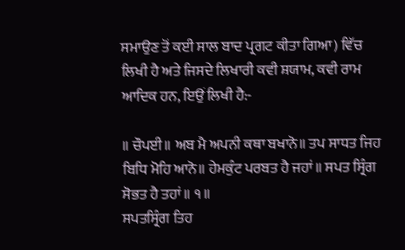ਸਮਾਉਣ ਤੋਂ ਕਈ ਸਾਲ ਬਾਦ ਪ੍ਰਗਟ ਕੀਤਾ ਗਿਆ) ਵਿੱਚ ਲਿਖੀ ਹੈ ਅਤੇ ਜਿਸਦੇ ਲਿਖਾਰੀ ਕਵੀ ਸ਼ਯਾਮ, ਕਵੀ ਰਾਮ ਆਦਿਕ ਹਨ, ਇਉਂ ਲਿਖੀ ਹੈ:-

॥ ਚੌਪਈ॥ ਅਬ ਮੈ ਅਪਨੀ ਕਥਾ ਬਖਾਨੋ॥ ਤਪ ਸਾਧਤ ਜਿਹ ਬਿਧਿ ਮੋਹਿ ਆਨੋ॥ ਹੇਮਕੁੰਟ ਪਰਬਤ ਹੈ ਜਹਾਂ॥ ਸਪਤ ਸ੍ਰਿੰਗ ਸੋਭਤ ਹੈ ਤਹਾਂ॥ ੧॥
ਸਪਤਸ੍ਰਿੰਗ ਤਿਹ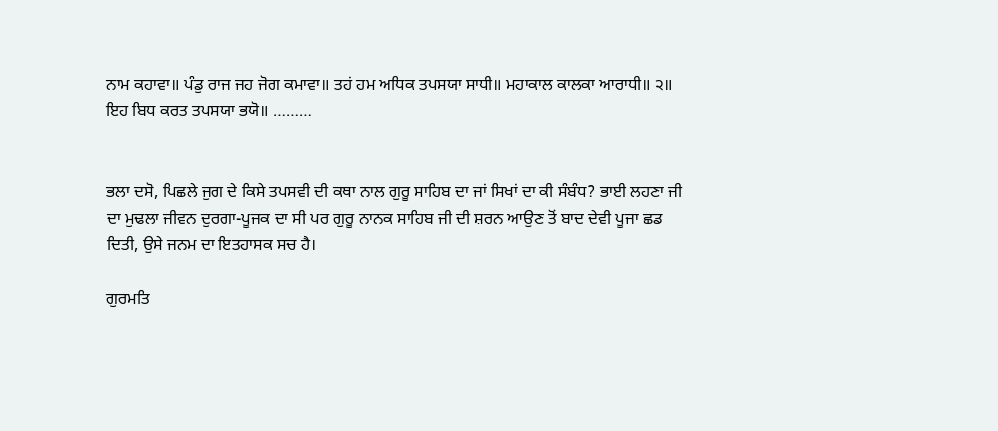ਨਾਮ ਕਹਾਵਾ॥ ਪੰਡੁ ਰਾਜ ਜਹ ਜੋਗ ਕਮਾਵਾ॥ ਤਹਂ ਹਮ ਅਧਿਕ ਤਪਸਯਾ ਸਾਧੀ॥ ਮਹਾਕਾਲ ਕਾਲਕਾ ਆਰਾਧੀ॥ ੨॥
ਇਹ ਬਿਧ ਕਰਤ ਤਪਸਯਾ ਭਯੋ॥ ………


ਭਲਾ ਦਸੋ, ਪਿਛਲੇ ਜੁਗ ਦੇ ਕਿਸੇ ਤਪਸਵੀ ਦੀ ਕਥਾ ਨਾਲ ਗੁਰੂ ਸਾਹਿਬ ਦਾ ਜਾਂ ਸਿਖਾਂ ਦਾ ਕੀ ਸੰਬੰਧ? ਭਾਈ ਲਹਣਾ ਜੀ ਦਾ ਮੁਢਲਾ ਜੀਵਨ ਦੁਰਗਾ-ਪੂਜਕ ਦਾ ਸੀ ਪਰ ਗੁਰੂ ਨਾਨਕ ਸਾਹਿਬ ਜੀ ਦੀ ਸ਼ਰਨ ਆਉਣ ਤੋਂ ਬਾਦ ਦੇਵੀ ਪੂਜਾ ਛਡ ਦਿਤੀ, ਉਸੇ ਜਨਮ ਦਾ ਇਤਹਾਸਕ ਸਚ ਹੈ।

ਗੁਰਮਤਿ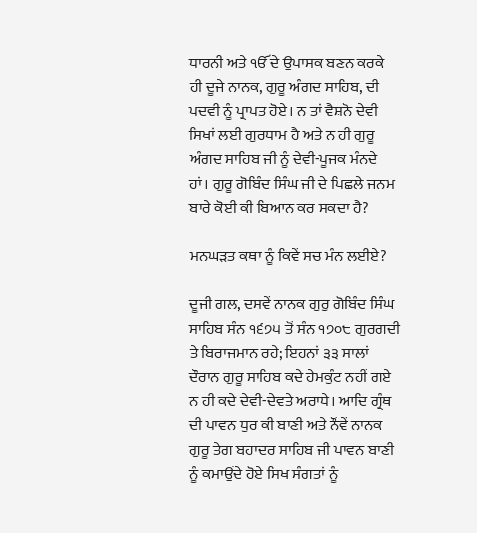ਧਾਰਨੀ ਅਤੇ ੴ ਦੇ ਉਪਾਸਕ ਬਣਨ ਕਰਕੇ ਹੀ ਦੂਜੇ ਨਾਨਕ, ਗੁਰੂ ਅੰਗਦ ਸਾਹਿਬ, ਦੀ ਪਦਵੀ ਨੂੰ ਪ੍ਰਾਪਤ ਹੋਏ। ਨ ਤਾਂ ਵੈਸ਼ਨੋ ਦੇਵੀ ਸਿਖਾਂ ਲਈ ਗੁਰਧਾਮ ਹੈ ਅਤੇ ਨ ਹੀ ਗੁਰੂ ਅੰਗਦ ਸਾਹਿਬ ਜੀ ਨੂੰ ਦੇਵੀ-ਪੂਜਕ ਮੰਨਦੇ ਹਾਂ। ਗੁਰੂ ਗੋਬਿੰਦ ਸਿੰਘ ਜੀ ਦੇ ਪਿਛਲੇ ਜਨਮ ਬਾਰੇ ਕੋਈ ਕੀ ਬਿਆਨ ਕਰ ਸਕਦਾ ਹੈ?

ਮਨਘੜਤ ਕਥਾ ਨੂੰ ਕਿਵੇਂ ਸਚ ਮੰਨ ਲਈਏ?

ਦੂਜੀ ਗਲ, ਦਸਵੇਂ ਨਾਨਕ ਗੁਰੁ ਗੋਬਿੰਦ ਸਿੰਘ ਸਾਹਿਬ ਸੰਨ ੧੬੭੫ ਤੋਂ ਸੰਨ ੧੭੦੮ ਗੁਰਗਦੀ ਤੇ ਬਿਰਾਜਮਾਨ ਰਹੇ; ਇਹਨਾਂ ੩੩ ਸਾਲਾਂ ਦੌਰਾਨ ਗੁਰੂ ਸਾਹਿਬ ਕਦੇ ਹੇਮਕੁੰਟ ਨਹੀਂ ਗਏ ਨ ਹੀ ਕਦੇ ਦੇਵੀ-ਦੇਵਤੇ ਅਰਾਧੇ। ਆਦਿ ਗ੍ਰੰਥ ਦੀ ਪਾਵਨ ਧੁਰ ਕੀ ਬਾਣੀ ਅਤੇ ਨੌਂਵੇਂ ਨਾਨਕ ਗੁਰੂ ਤੇਗ ਬਹਾਦਰ ਸਾਹਿਬ ਜੀ ਪਾਵਨ ਬਾਣੀ ਨੂੰ ਕਮਾਉਂਦੇ ਹੋਏ ਸਿਖ ਸੰਗਤਾਂ ਨੂੰ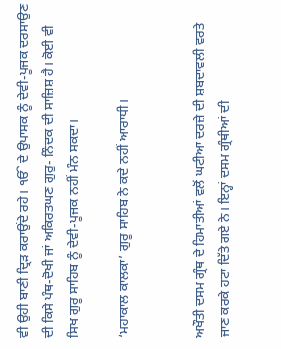ਵੀ ਉਹੀ ਬਾਣੀ ਦ੍ਰਿੜ ਕਰਾਉਂਦੇ ਰਹੇ। ੴ ਦੇ ਉਪਾਸਕ ਨੂੰ ਦੇਵੀ-ਪੂਜਕ ਦਰਸਾਉਣ ਦੀ ਕਿਸੇ ਪੰਥ-ਦੋਖੀ ਜਾਂ ਅਕਿਰਤਘਣ ਗੁਰੁ- ਨਿੰਦਕ ਦੀ ਸਾਜ਼ਿਸ਼ ਹੈ। ਕੋਈ ਵੀ ਸਿਖ ਗੁਰੂ ਸਾਹਿਬ ਨੂੰ ਦੇਵੀ-ਪੂਜਕ ਨਹੀਂ ਮੰਨ ਸਕਦਾ।

‘ਮਹਾਕਾਲ ਕਾਲਕਾ’ ਗੁਰੂ ਸਾਹਿਬ ਨੇ ਕਦੇ ਨਹੀਂ ਆਰਾਧੀ।


ਅਖੌਤੀ ਦਸਮ ਗ੍ਰੰਥ ਦੇ ਹਿਮਾਤੀਆਂ ਵਲੋਂ ਘਟੀਆ ਦਰਜ਼ੇ ਦੀ ਸ਼ਬਦਾਵਲੀ ਵਰਤੇ ਜਾਣ ਕਰਕੇ ਹਟਾ ਦਿੱਤੇ ਗਏ ਨੇ। ਇਨ੍ਹਾਂ ਦਸਮ ਗ੍ਰੰਥੀਆਂ ਦੀ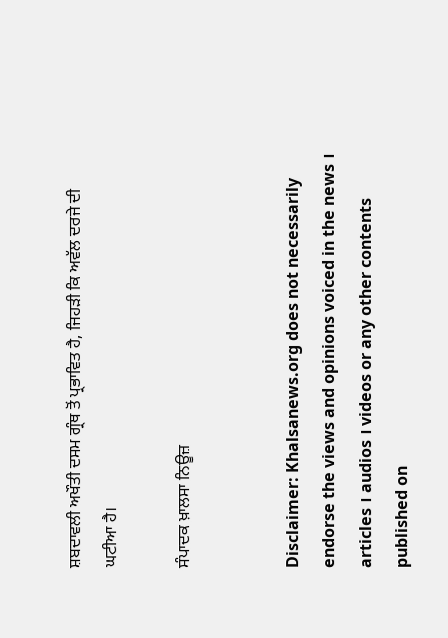ਸ਼ਬਦਾਵਲੀ ਅਖੌਤੀ ਦਸਮ ਗ੍ਰੰਥ ਤੋਂ ਪ੍ਰਭਾਵਿਤ ਹੈ, ਜਿਹੜੀ ਕਿ ਅਵੱਲ ਦਰਜੇ ਦੀ ਘਟੀਆ ਹੈ।

ਸੰਪਾਦਕ ਖ਼ਾਲਸਾ ਨਿਊਜ਼


Disclaimer: Khalsanews.org does not necessarily endorse the views and opinions voiced in the news । articles । audios । videos or any other contents published on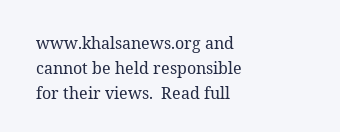www.khalsanews.org and cannot be held responsible for their views.  Read full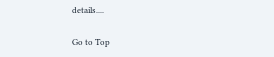details....

Go to Top